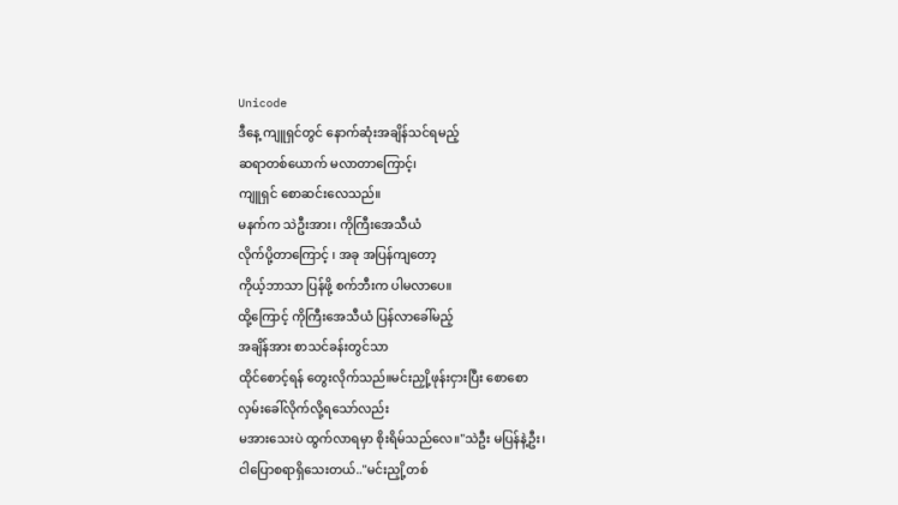Unicode
ဒီနေ့ ကျူရှင်တွင် နောက်ဆုံးအချိန်သင်ရမည့်
ဆရာတစ်ယောက် မလာတာကြောင့်၊
ကျူရှင် စောဆင်းလေသည်။
မနက်က သဲဦးအား၊ ကိုကြီးအေသီယံ
လိုက်ပို့တာကြောင့် ၊ အခု အပြန်ကျတော့
ကိုယ့်ဘာသာ ပြန်ဖို့ စက်ဘီးက ပါမလာပေ။
ထို့ကြောင့် ကိုကြီးအေသီယံ ပြန်လာခေါ်မည့်
အချိန်အား စာသင်ခန်းတွင်သာ
ထိုင်စောင့်ရန် တွေးလိုက်သည်။မင်းညှို့ဖုန်းငှားပြီး စောစော
လှမ်းခေါ်လိုက်လို့ရသော်လည်း
မအားသေးပဲ ထွက်လာရမှာ စိုးရိမ်သည်လေ။"သဲဦး မပြန်နဲ့ဦး၊
ငါပြောစရာရှိသေးတယ်.."မင်းညှို့တစ်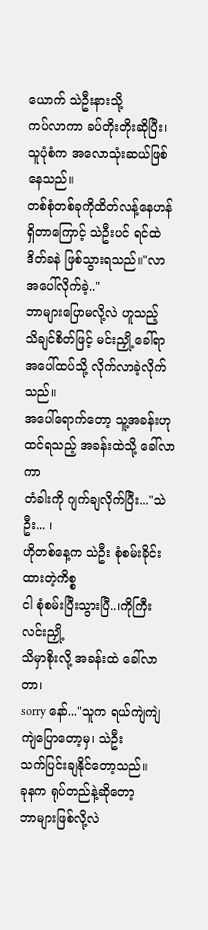ယောက် သဲဦးနားသို့
ကပ်လာကာ ခပ်တိုးတိုးဆိုပြီး၊
သူပုံစံက အလောသုံးဆယ်ဖြစ်နေသည်။
တစ်စုံတစ်ခုကိုထိတ်လန့်နေဟန်
ရှိတာကြောင့် သဲဦးပင် ရင်ထဲ
ဒိတ်ခနဲ ဖြစ်သွားရသည်။"လာ အပေါ်လိုက်ခဲ့.."
ဘာများပြောမလို့လဲ ဟူသည့်
သိချင်စိတ်ဖြင့် မင်းညှို့ ခေါ်ရာ
အပေါ်ထပ်သို့ လိုက်လာခဲ့လိုက်သည်။
အပေါ်ရောက်တော့ သူ့အခန်းဟု
ထင်ရသည့် အခန်းထဲသို့ ခေါ်လာကာ
တံခါးကို ဂျက်ချလိုက်ပြီး..."သဲဦး... ၊
ဟိုတစ်နေ့က သဲဦး စုံစမ်းခိုင်းထားတဲ့ကိစ္စ
ငါ စုံစမ်းပြီးသွားပြီ..၊ကိုကြီးလင်းညှို့
သိမှာစိုးလို့ အခန်းထဲ ခေါ်လာတာ၊
sorry နော်..."သူက ရယ်ကျဲကျဲကျဲပြောတော့မှ၊ သဲဦး
သက်ပြင်းချနိုင်တော့သည်။
ခုနက ရုပ်တည်နဲ့ဆိုတော့
ဘာများဖြစ်လို့လဲ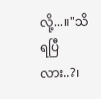လို့...။"သိရပြီလား..?၊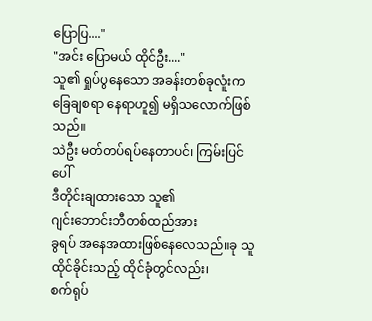ပြောပြ...."
"အင်း ပြောမယ် ထိုင်ဦး...."
သူ၏ ရှုပ်ပွနေသော အခန်းတစ်ခုလူံးက
ခြေချစရာ နေရာဟူ၍ မရှိသလောက်ဖြစ်သည်။
သဲဦး မတ်တပ်ရပ်နေတာပင်၊ ကြမ်းပြင်ပေါ်
ဒီတိုင်းချထားသော သူ၏
ဂျင်းဘောင်းဘီတစ်ထည်အား
ခွရပ် အနေအထားဖြစ်နေလေသည်။ခု သူထိုင်ခိုင်းသည့် ထိုင်ခုံတွင်လည်း၊
စက်ရုပ်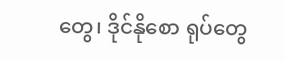တွေ၊ ဒိုင်နိုစော ရုပ်တွေ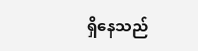ရှိနေသည်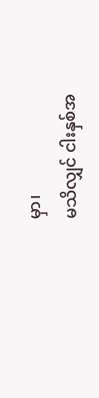မှာ၊
မသိလျှင် ငါးနှစ်အ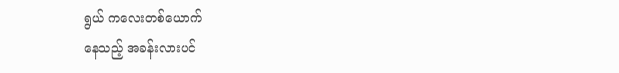ရွယ် ကလေးတစ်ယောက်
နေသည့် အခန်းလားပင်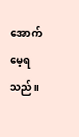အောက်မေ့ရသည်။